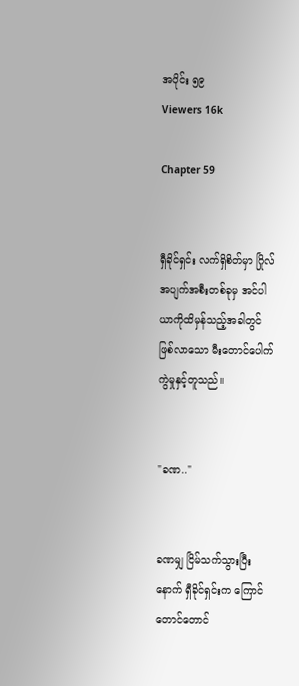အပိုင်း ၅၉
Viewers 16k

Chapter 59


ရှီခိုင်ရှင်း လက်ရှိစိတ်မှာ ဂြိုလ်အပျက်အစီးတစ်ခုမှ အင်ပါယာကိုထိမှန်သည့်အခါတွင် ဖြစ်လာသော မီးတောင်ပေါက်ကွဲမှုနှင့်တူသည်။


"ခဏ.."


ခဏမျှ ငြိမ်သက်သွားပြီးနောက် ရှီခိုင်ရှင်းက ကြောင်တောင်တောင်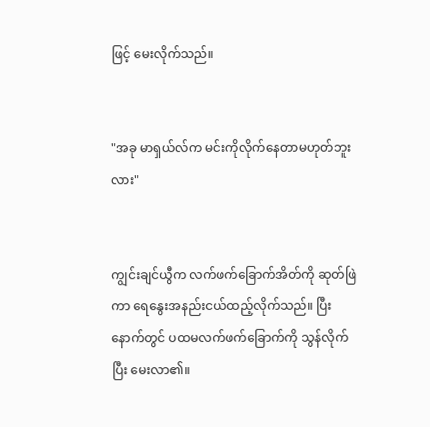ဖြင့် မေးလိုက်သည်။


"အခု မာရှယ်လ်က မင်းကိုလိုက်နေတာမဟုတ်ဘူးလား"


ကျွင်းချင်ယွီက လက်ဖက်ခြောက်အိတ်ကို ဆုတ်ဖြဲကာ ရေနွေးအနည်းငယ်ထည့်လိုက်သည်။ ပြီးနောက်တွင် ပထမလက်ဖက်ခြောက်ကို သွန်လိုက်ပြီး မေးလာ၏။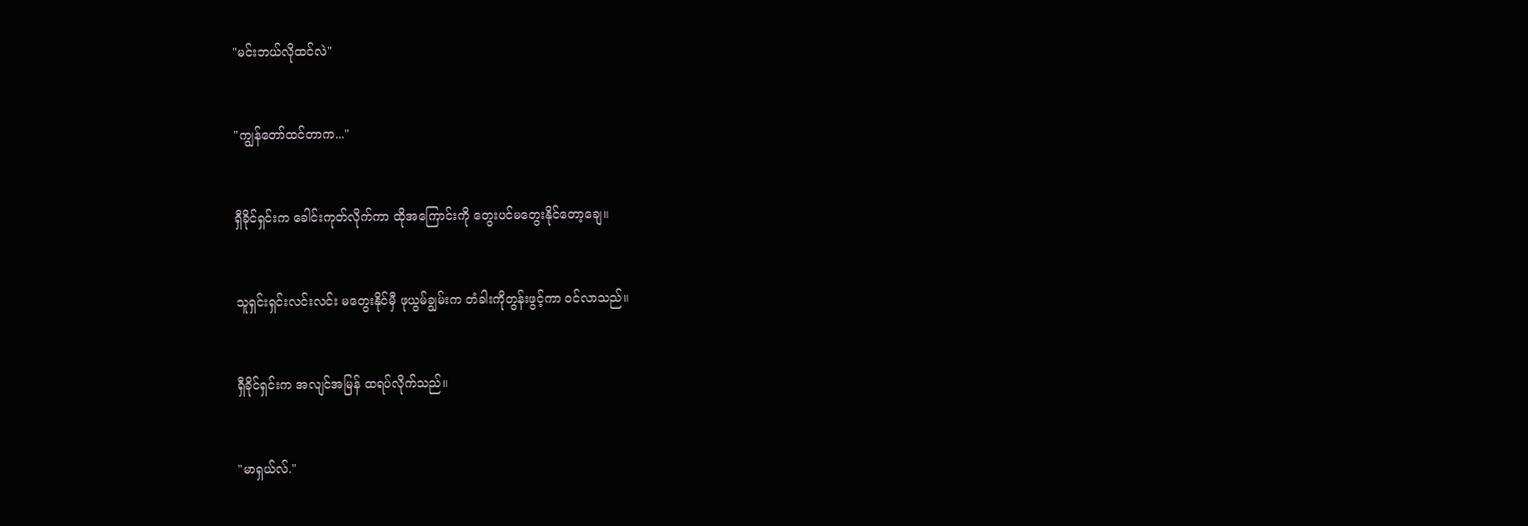"မင်းဘယ်လိုထင်လဲ"


"ကျွန်တော်ထင်တာက..."


ရှီခိုင်ရှင်းက ခေါင်းကုတ်လိုက်ကာ ထိုအကြောင်းကို တွေးပင်မတွေးနိုင်တော့ချေ။


သူရှင်းရှင်းလင်းလင်း မတွေးနိုင်မှီ ဖုယွမ်ချွမ်းက တံခါးကိုတွန်းဖွင့်ကာ ဝင်လာသည်။


ရှီခိုင်ရှင်းက အလျင်အမြန် ထရပ်လိုက်သည်။


"မာရှယ်လ်."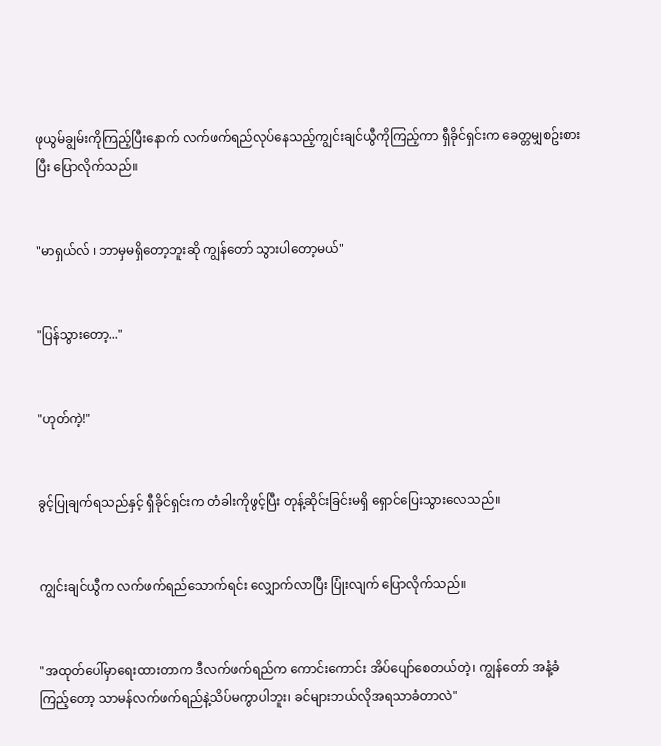ဖုယွမ်ချွမ်းကိုကြည့်ပြီးနောက် လက်ဖက်ရည်လုပ်နေသည့်ကျွင်းချင်ယွီကိုကြည့်ကာ ရှီခိုင်ရှင်းက ခေတ္တမျှစဥ်းစားပြီး ပြောလိုက်သည်။


"မာရှယ်လ် ၊ ဘာမှမရှိတော့ဘူးဆို ကျွန်တော် သွားပါတော့မယ်"


"ပြန်သွားတော့..."


"ဟုတ်ကဲ့!"


ခွင့်ပြုချက်ရသည်နှင့် ရှီခိုင်ရှင်းက တံခါးကိုဖွင့်ပြီး တုန့်ဆိုင်းခြင်းမရှိ ရှောင်ပြေးသွားလေသည်။


ကျွင်းချင်ယွီက လက်ဖက်ရည်သောက်ရင်း လျှောက်လာပြီး ပြုံးလျက် ပြောလိုက်သည်။


"အထုတ်ပေါ်မှာရေးထားတာက ဒီလက်ဖက်ရည်က ကောင်းကောင်း အိပ်ပျော်စေတယ်တဲ့၊ ကျွန်တော် အနံ့ခံကြည့်တော့ သာမန်လက်ဖက်ရည်နဲ့သိပ်မကွာပါဘူး၊ ခင်များဘယ်လိုအရသာခံတာလဲ"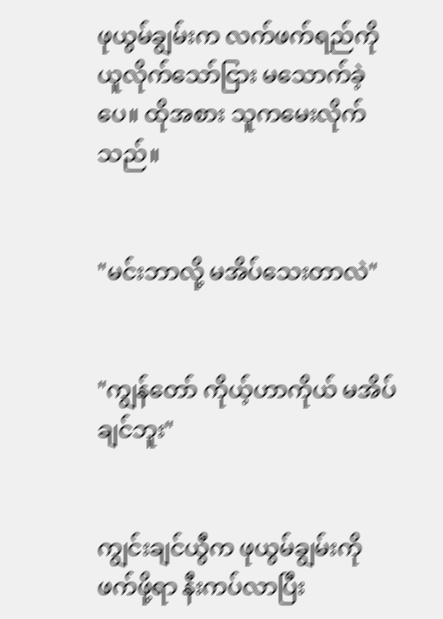ဖုယွမ်ချွမ်းက လက်ဖက်ရည်ကို ယူလိုက်သော်ငြား မသောက်ခဲ့ပေ။ ထိုအစား သူကမေးလိုက်သည်။


"မင်းဘာလို့ မအိပ်သေးတာလဲ"


"ကျွန်တော် ကိုယ့်ဟာကိုယ် မအိပ်ချင်ဘူး"


ကျွင်းချင်ယွီက ဖုယွမ်ချွမ်းကိုဖက်ဖို့ရာ နီးကပ်လာပြီး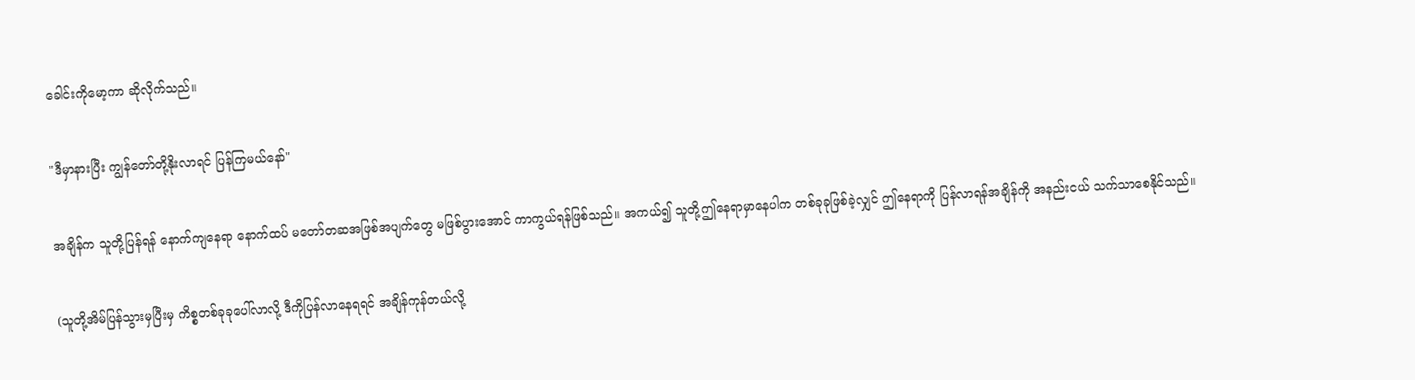ခေါင်းကိုမော့ကာ ဆိုလိုက်သည်။


"ဒီမှာနားပြီး ကျွန်တော်တို့နိုးလာရင် ပြန်ကြမယ်နော်"


အချိန်က သူတို့ပြန်ရန် နောက်ကျနေရာ နောက်ထပ် မတော်တဆအဖြစ်အပျက်တွေ မဖြစ်ပွားအောင် ကာကွယ်ရန်ဖြစ်သည်။ အကယ်၍ သူတို့ဤနေရာမှာနေပါက တစ်ခုခုဖြစ်ခဲ့လျှင် ဤနေရာကို ပြန်လာရန်အချိန်ကို အနည်းငယ် သက်သာစေနိုင်သည်။


(သူတို့အိမ်ပြန်သွားမှပြီးမှ ကိစ္စတစ်ခုခုပေါ်လာလို့ ဒီကိုပြန်လာနေရရင် အချိန်ကုန်တယ်လို့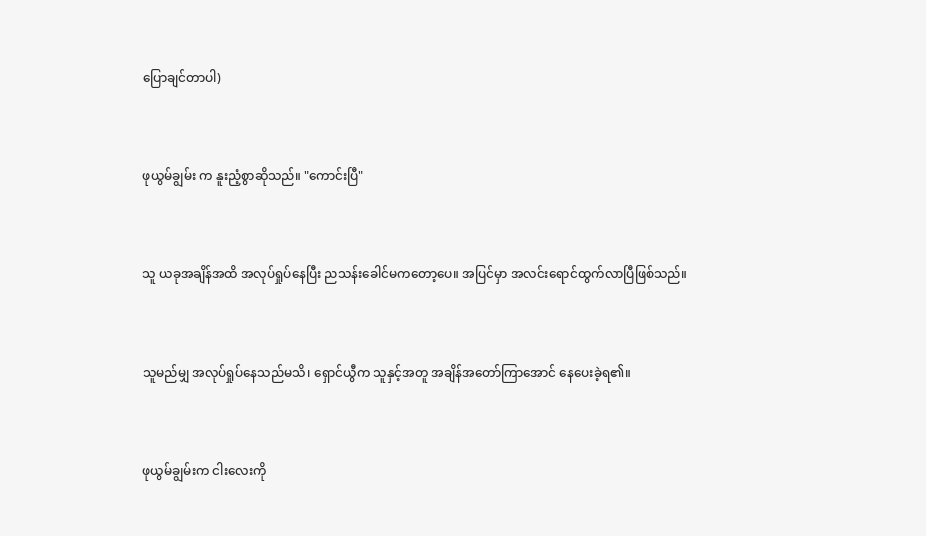ပြောချင်တာပါ)


ဖုယွမ်ချွမ်း က နူးညံ့စွာဆိုသည်။ "ကောင်းပြီ"


သူ ယခုအချိန်အထိ အလုပ်ရှုပ်နေပြီး ညသန်းခေါင်မကတော့ပေ။ အပြင်မှာ အလင်းရောင်ထွက်လာပြီဖြစ်သည်။


သူမည်မျှ အလုပ်ရှုပ်နေသည်မသိ၊ ရှောင်ယွီက သူနှင့်အတူ အချိန်အတော်ကြာအောင် နေပေးခဲ့ရ၏။


ဖုယွမ်ချွမ်းက ငါးလေးကို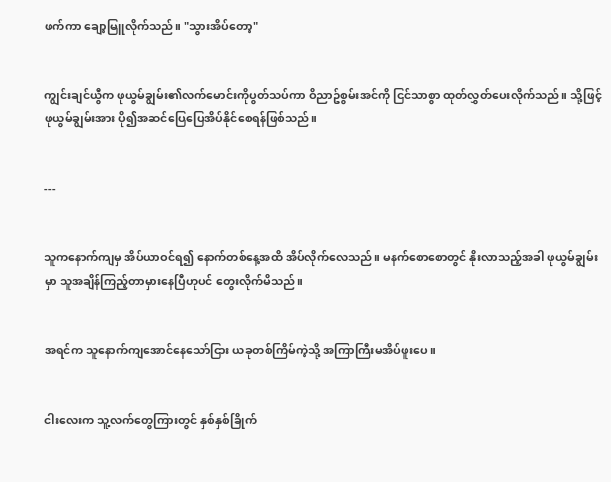ဖက်ကာ ချော့မြူလိုက်သည်။ "သွားအိပ်တော့"


ကျွင်းချင်ယွီက ဖုယွမ်ချွမ်း၏လက်မောင်းကိုပွတ်သပ်ကာ ဝိညာဥ်စွမ်းအင်ကို ငြင်သာစွာ ထုတ်လွှတ်ပေးလိုက်သည်။ သို့ဖြင့် ဖုယွမ်ချွမ်းအား ပို၍အဆင်ပြေပြေအိပ်နိုင်စေရန်ဖြစ်သည်။


---


သူကနောက်ကျမှ အိပ်ယာဝင်ရ၍ နောက်တစ်နေ့အထိ အိပ်လိုက်လေသည်။ မနက်စောစောတွင် နိုးလာသည့်အခါ ဖုယွမ်ချွမ်းမှာ သူအချိန်ကြည့်တာမှားနေပြီဟုပင် တွေးလိုက်မိသည်။


အရင်က သူနောက်ကျအောင်နေသော်ငြား ယခုတစ်ကြိမ်ကဲ့သို့ အကြာကြီးမအိပ်ဖူးပေ။


ငါးလေးက သူ့လက်တွေကြားတွင် နှစ်နှစ်ခြိုက်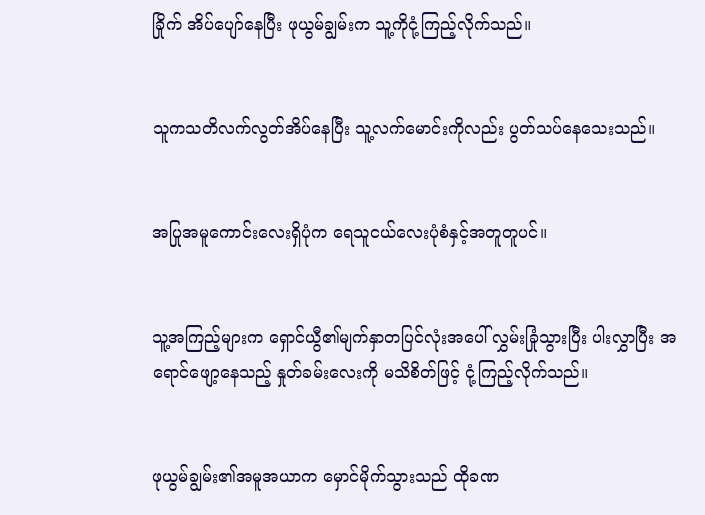ခြိုက် အိပ်ပျော်နေပြီး ဖုယွမ်ချွမ်းက သူ့ကိုငုံ့ကြည့်လိုက်သည်။


သူကသတိလက်လွတ်အိပ်နေပြီး သူ့လက်မောင်းကိုလည်း ပွတ်သပ်နေသေးသည်။


အပြုအမူကောင်းလေးရှိပုံက ရေသူငယ်လေးပုံစံနှင့်အတူတူပင်။


သူ့အကြည့်များက ရှောင်ယွီ၏မျက်နှာတပြင်လုံးအပေါ် လွှမ်းခြုံသွားပြီး ပါးလွှာပြီး အရောင်ဖျော့နေသည့် နှုတ်ခမ်းလေးကို မသိစိတ်ဖြင့် ငုံ့ကြည့်လိုက်သည်။


ဖုယွမ်ချွမ်း၏အမူအယာက မှောင်မိုက်သွားသည် ထိုခဏ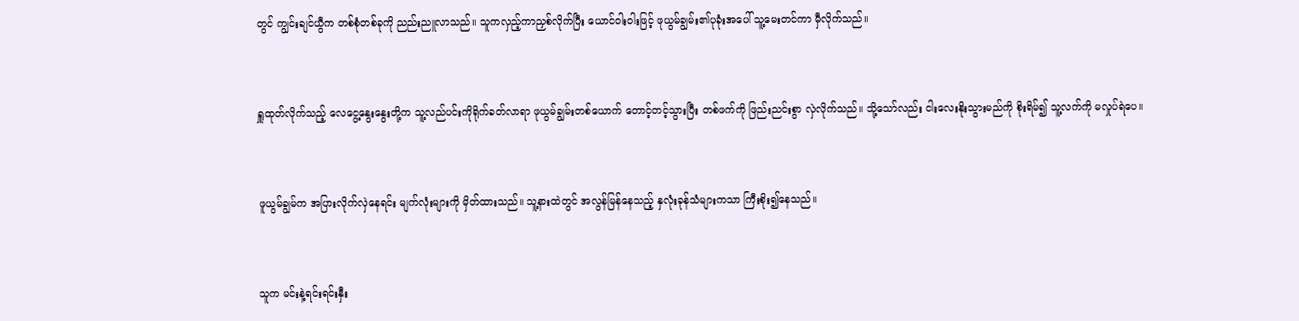တွင် ကျွင်းချင်ယွီက တစ်စုံတစ်ခုကို ညည်းညူလာသည်။ သူကလှည့်ကာညှစ်လိုက်ပြီး ယောင်ဝါးဝါးဖြင့် ဖုယွမ်ချွမ်း၏ပုခုံးအပေါ် သူ့မေးတင်ကာ မှီလိုက်သည်။


ရှူထုတ်လိုက်သည့် လေငွေ့နွေးနွေးတို့က သူ့လည်ပင်းကိုရိုက်ခတ်လာရာ ဖုယွမ်ချွမ်းတစ်ယောက် တောင့်တင့်သွားပြီး တစ်ဖက်ကို ဖြည်းညင်းစွာ လှဲလိုက်သည်။ သို့သော်လည်း ငါးလေးနိုးသွားမည်ကို စိုးရိမ်၍ သူ့လက်ကို မလှုပ်ရဲပေ။


ဖူယွမ်ချွမ်က အပြားလိုက်လှဲနေရင်း မျက်လုံးများကို မှိတ်ထားသည်။ သူ့နားထဲတွင် အလွန်မြန်နေသည့် နှလုံးခုန်သံများကသာ ကြီးစိုး၍နေသည်။


သူက မင်းနဲ့ရင်းရင်းနှီး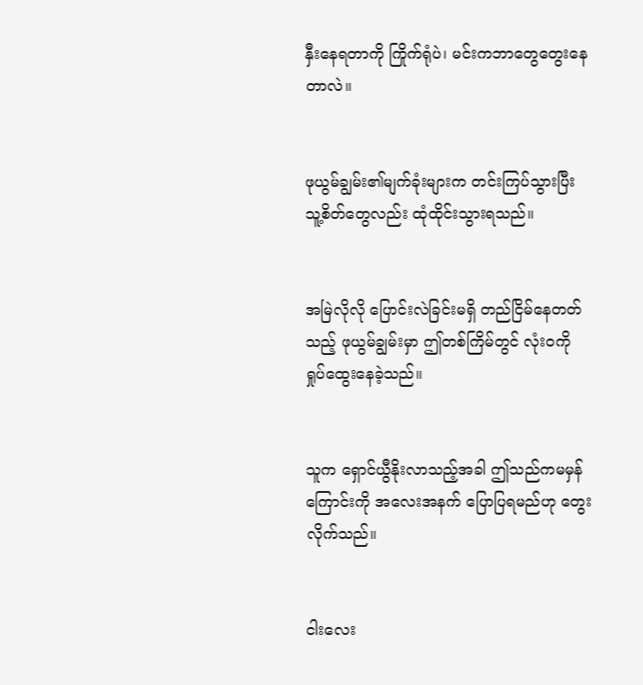နှီးနေရတာကို ကြိုက်ရုံပဲ၊ မင်းကဘာတွေတွေးနေတာလဲ။


ဖုယွမ်ချွမ်း၏မျက်ခုံးများက တင်းကြပ်သွားပြီး သူ့စိတ်တွေလည်း ထုံထိုင်းသွားရသည်။


အမြဲလိုလို ပြောင်းလဲခြင်းမရှိ တည်ငြိမ်နေတတ်သည့် ဖုယွမ်ချွမ်းမှာ ဤတစ်ကြိမ်တွင် လုံးဝကို ရှုပ်ထွေးနေခဲ့သည်။


သူက ရှောင်ယွီနိုးလာသည့်အခါ ဤသည်ကမမှန်ကြောင်းကို အလေးအနက် ပြောပြရမည်ဟု တွေးလိုက်သည်။


ငါးလေး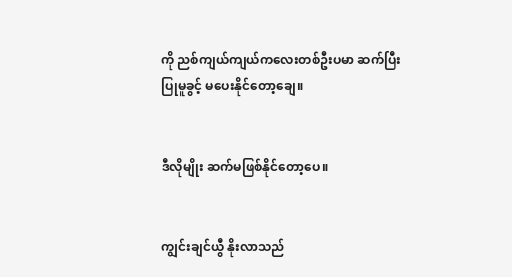ကို ညစ်ကျယ်ကျယ်ကလေးတစ်ဦးပမာ ဆက်ပြီးပြုမူခွင့် မပေးနိုင်တော့ချေ။


ဒီလိုမျိုး ဆက်မဖြစ်နိုင်တော့ပေ။


ကျွင်းချင်ယွီ နိုးလာသည်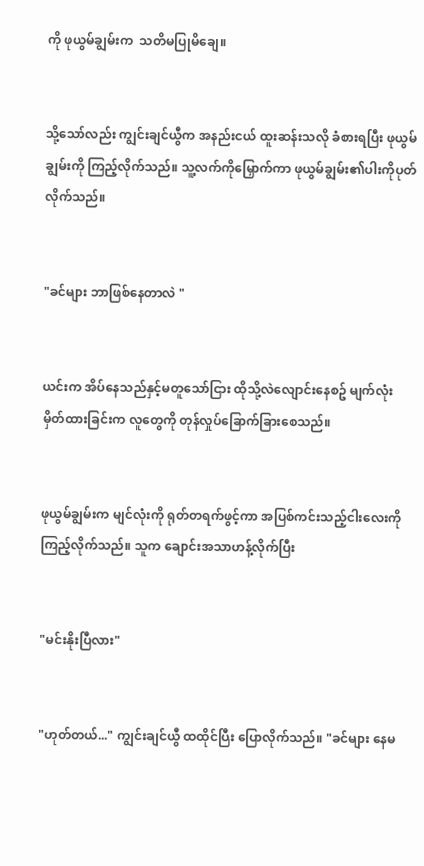ကို ဖုယွမ်ချွမ်းက  သတိမပြုမိချေ။


သို့သော်လည်း ကျွင်းချင်ယွီက အနည်းငယ် ထူးဆန်းသလို ခံစားရပြီး ဖုယွမ်ချွမ်းကို ကြည့်လိုက်သည်။ သူ့လက်ကိုမြှောက်ကာ ဖုယွမ်ချွမ်း၏ပါးကိုပုတ်လိုက်သည်။


"ခင်များ ဘာဖြစ်နေတာလဲ "


ယင်းက အိပ်နေသည်နှင့်မတူသော်ငြား ထိုသို့လဲလျောင်းနေစဥ် မျက်လုံး မှိတ်ထားခြင်းက လူတွေကို တုန်လှုပ်ခြောက်ခြားစေသည်။


ဖုယွမ်ချွမ်းက မျင်လုံးကို ရုတ်တရက်ဖွင့်ကာ အပြစ်ကင်းသည့်ငါးလေးကို ကြည့်လိုက်သည်။ သူက ချောင်းအသာဟန့်လိုက်ပြီး


"မင်းနိုးပြီလား"


"ဟုတ်တယ်..." ကျွင်းချင်ယွီ ထထိုင်ပြီး ပြောလိုက်သည်။ "ခင်များ နေမ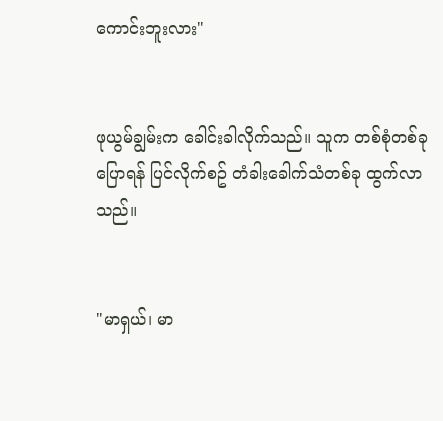ကောင်းဘူးလား"


ဖုယွမ်ချွမ်းက ခေါင်းခါလိုက်သည်။ သူက တစ်စုံတစ်ခု ပြောရန် ပြင်လိုက်စဥ် တံခါးခေါက်သံတစ်ခု ထွက်လာသည်။


"မာရှယ်၊ မာ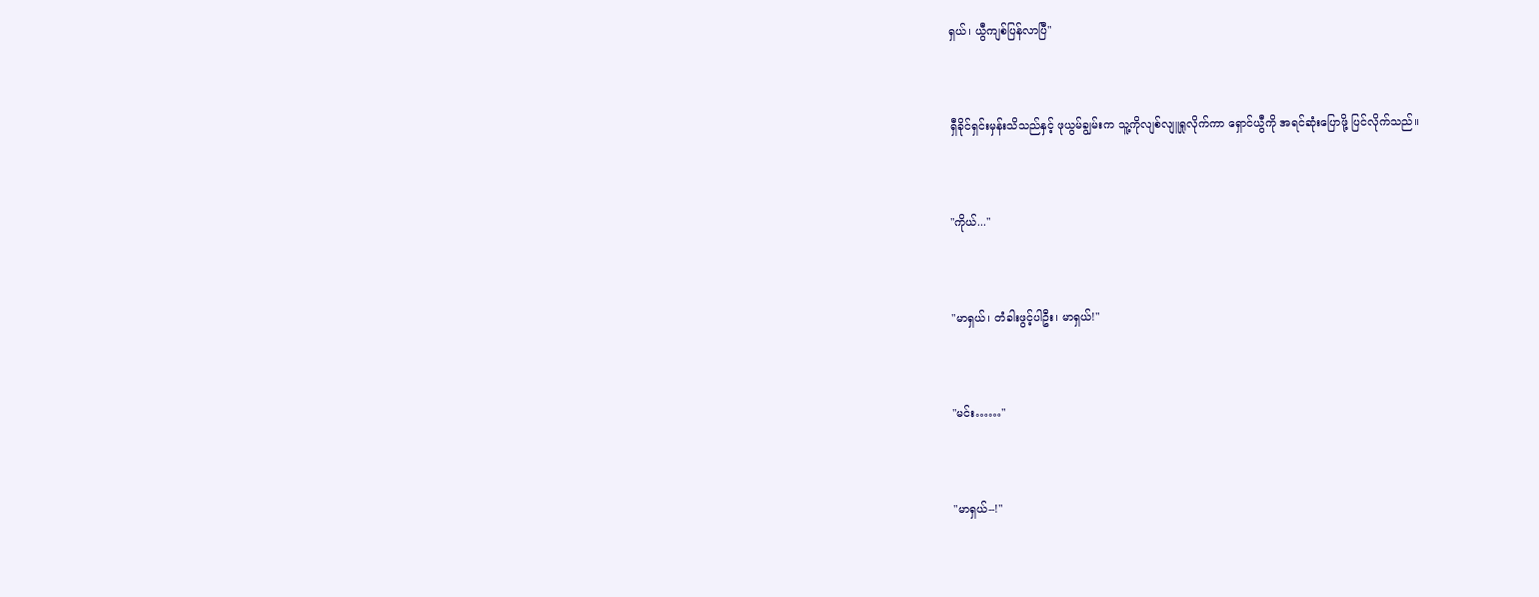ရှယ်၊ ယွီကျစ်ပြန်လာပြီ"


ရှီခိုင်ရှင်းမှန်းသိသည်နှင့် ဖုယွမ်ချွမ်းက သူ့ကိုလျစ်လျူရှုလိုက်ကာ ရှောင်ယွီကို အရင်ဆုံးပြောဖို့ ပြင်လိုက်သည်။


"ကိုယ်..."


"မာရှယ်၊ တံခါးဖွင့်ပါဦး၊ မာရှယ်!"


"မင်း……"


"မာရှယ်--!"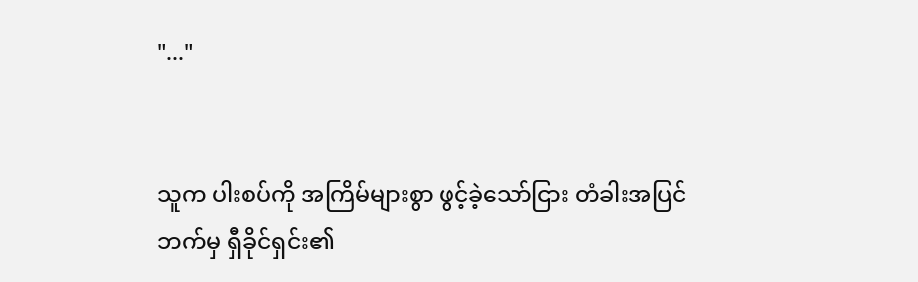"..."


သူက ပါးစပ်ကို အကြိမ်များစွာ ဖွင့်ခဲ့သော်ငြား တံခါးအပြင်ဘက်မှ ရှီခိုင်ရှင်း၏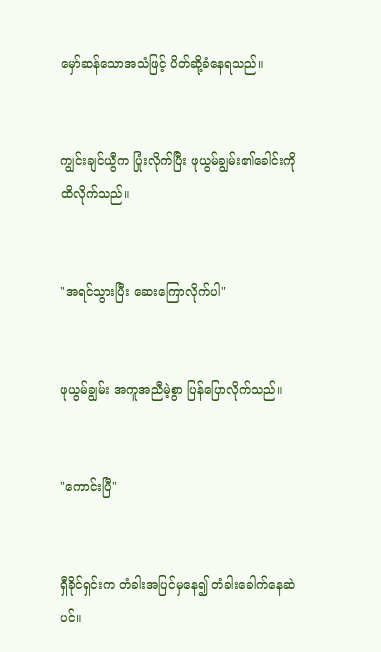မှော်ဆန်သောအသံဖြင့် ပိတ်ဆို့ခံနေရသည်။


ကျွင်းချင်ယွီက ပြုံးလိုက်ပြီး ဖုယွမ်ချွမ်း၏ခေါင်းကို ထိလိုက်သည်။


"အရင်သွားပြီး ဆေးကြောလိုက်ပါ"


ဖုယွမ်ချွမ်း အကူအညီမဲ့စွာ ပြန်ပြောလိုက်သည်။


"ကောင်းပြီ"


ရှီခိုင်ရှင်းက တံခါးအပြင်မှနေ၍ တံခါးခေါက်နေဆဲပင်။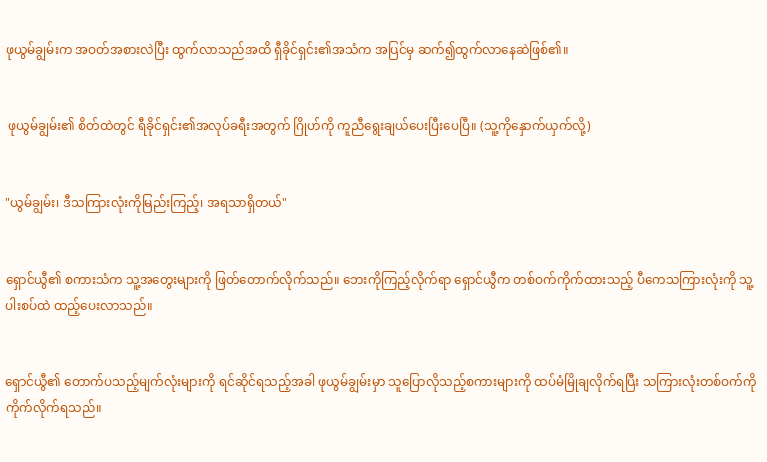ဖုယွမ်ချွမ်းက အဝတ်အစားလဲပြီး ထွက်လာသည်အထိ ရှီခိုင်ရှင်း၏အသံက အပြင်မှ ဆက်၍ထွက်လာနေဆဲဖြစ်၏။


 ဖုယွမ်ချွမ်း၏ စိတ်ထဲတွင် ရီခိုင်ရှင်း၏အလုပ်ခရီးအတွက် ဂြိုဟ်ကို ကူညီရွေးချယ်ပေးပြီးပေပြီ။ (သူ့ကိုနှောက်ယှက်လို့)


"ယွမ်ချွမ်း၊ ဒီသကြားလုံးကိုမြည်းကြည့်၊ အရသာရှိတယ်"


ရှောင်ယွီ၏ စကားသံက သူ့အတွေးများကို ဖြတ်တောက်လိုက်သည်။ ဘေးကိုကြည့်လိုက်ရာ ရှောင်ယွီက တစ်ဝက်ကိုက်ထားသည့် ပီကေသကြားလုံးကို သူ့ပါးစပ်ထဲ ထည့်ပေးလာသည်။


ရှောင်ယွီ၏ တောက်ပသည့်မျက်လုံးများကို ရင်ဆိုင်ရသည့်အခါ ဖုယွမ်ချွမ်းမှာ သူပြောလိုသည့်စကားများကို ထပ်မံမြိုချလိုက်ရပြီး သကြားလုံးတစ်ဝက်ကို ကိုက်လိုက်ရသည်။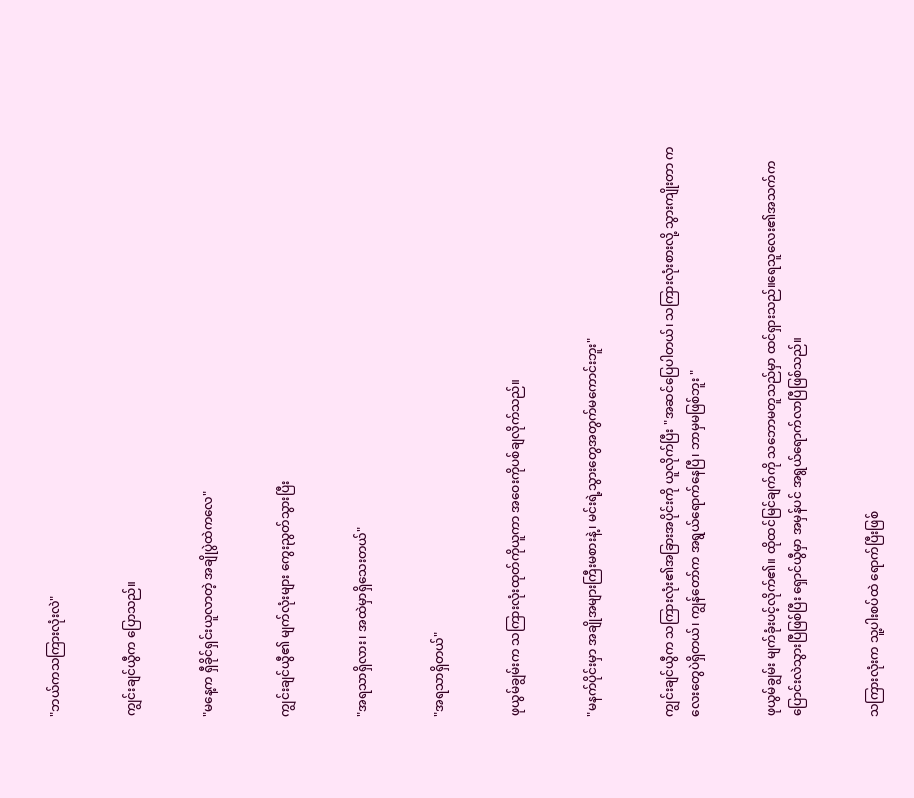"ဘယ်ကသကြားလုံးလဲ"


ကျွင်းချင်ယွီက ပြောသည်။


"မနေ့က ရှီခိုင်ရှင်းယူလာတဲ့ အချိုပွဲထဲကလေ"


ကျွင်းချင်ယွီ၏ မျက်လုံးများ ကွေးညွတ်သွားပြီး


"အရသာရှိလား၊ အထဲမှာရှိသေးတယ်"


"အရသာရှိတယ်"


ဖုယွမ်ချွမ်းက သကြားလုံးထုတ်ကိုယူကာ အဝေးကိုပစ်ချလိုက်သည်။


"မနက်ပိုင်းမှာ အချိုအများကြီးမစားနဲ့၊ မင်းရဲ့သွားတွေအတွက်မကောင်းဘူး"


ကျွင်းချင်ယွီက သကြားလုံး၏အခြားအပိုင်းကို ယူလိုက်ပြီး "အဆင်ပြေပါတယ်၊ သကြားလုံးစားလို့ သွားကျိုးတာ ကလေးတွေပဲရှိတယ်၊ ကျွန်တော်က အရွယ်ရောက်နေပြီ၊ ဘာမှမဖြစ်ဘူး "


ဖုယွမ်ချွမ်း မျက်ခုံးပင့်လိုက်၏။ ထိုထင်မြင်ချက်ကို သဘောမတူသည်မှာ ထင်ရှားသည်။ရေသူလေး၏အသက်က ပြောင်းလဲသွားပြီဖြစ်ပြီး ရှောင်ယွီမှာ အမှန်ပင် အရွယ်ရောက်လာပြီဖြစ်သည်။


သကြားလုံးက သူ့ပါးစပ်ထဲ ရောက်ပြီးဖြစ်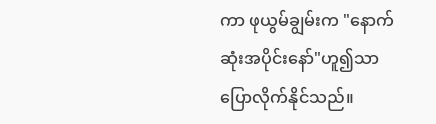ကာ ဖုယွမ်ချွမ်းက "နောက်ဆုံးအပိုင်းနော်"ဟူ၍သာ ပြောလိုက်နိုင်သည်။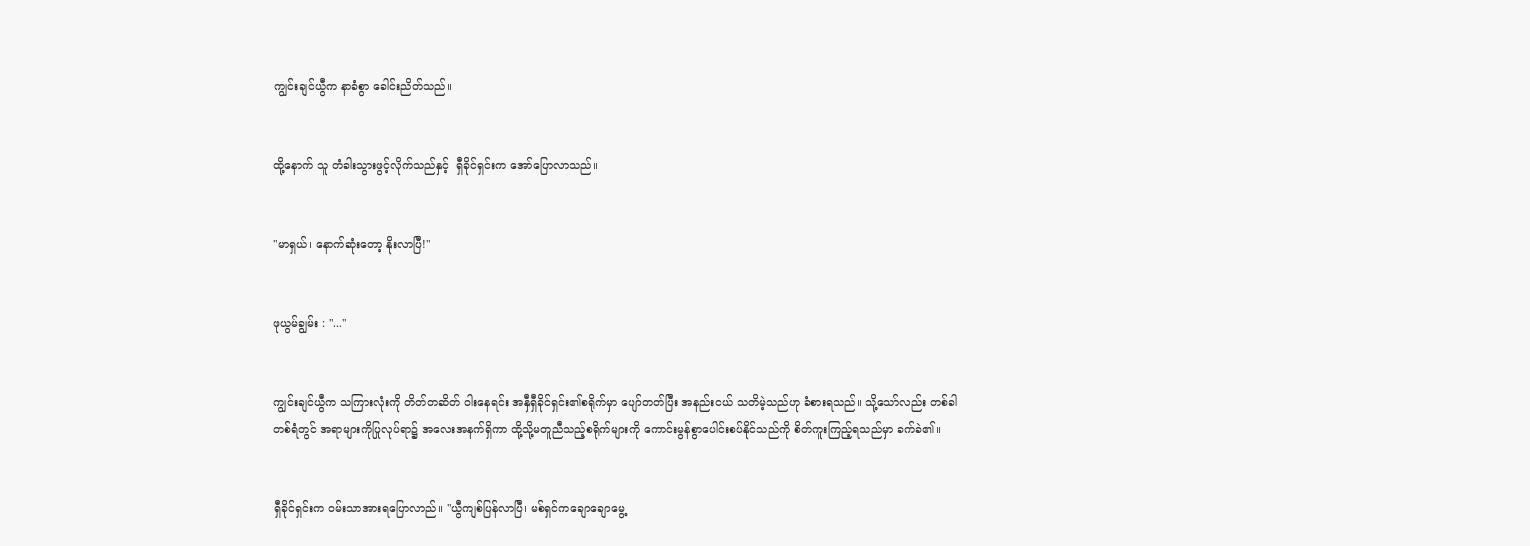ကျွင်းချင်ယွီက နာခံစွာ ခေါင်းညိတ်သည်။


ထို့နောက် သူ တံခါးသွားဖွင့်လိုက်သည်နှင့်  ရှီခိုင်ရှင်းက အော်ပြောလာသည်။


"မာရှယ်၊ နောက်ဆုံးတော့ နိုးလာပြီ!"


ဖုယွမ်ချွမ်း : "..."


ကျွင်းချင်ယွီက သကြားလုံးကို တိတ်တဆိတ် ဝါးနေရင်း အနှီရှီခိုင်ရှင်း၏စရိုက်မှာ ပျော်တတ်ပြီး အနည်းငယ် သတိမဲ့သည်ဟု ခံစားရသည်။ သို့သော်လည်း တစ်ခါတစ်ရံတွင် အရာများကိုပြုလုပ်ရာ၌ အလေးအနက်ရှိကာ ထို့သို့မတူညီသည့်စရိုက်များကို ကောင်းမွန်စွာပေါင်းစပ်နိုင်သည်ကို စိတ်ကူးကြည့်ရသည်မှာ ခက်ခဲ၏။


ရှီခိုင်ရှင်းက ဝမ်းသာအားရပြောလာည်။ "ယွီကျစ်ပြန်လာပြီ၊ မစ်ရှင်ကချောချောမွေ့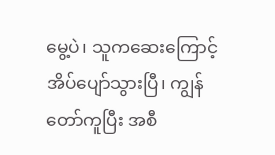မွေ့ပဲ၊ သူကဆေးကြောင့် အိပ်ပျော်သွားပြီ၊ ကျွန်တော်ကူပြီး အစီ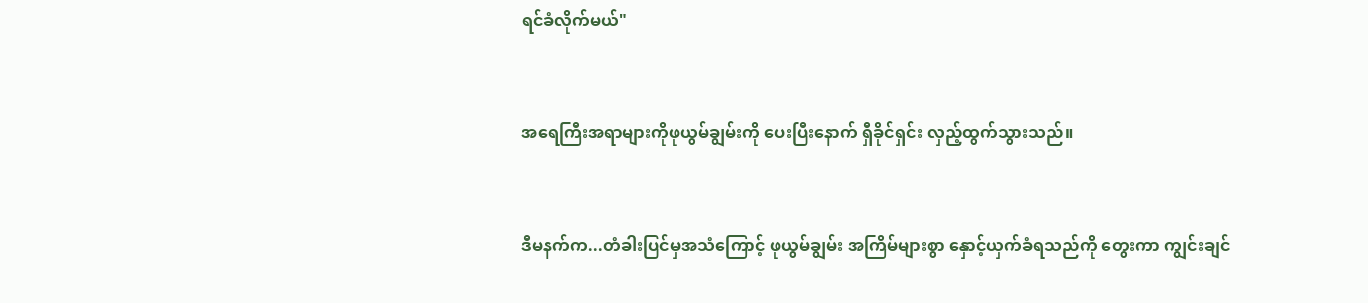ရင်ခံလိုက်မယ်"


အရေကြီးအရာများကိုဖုယွမ်ချွမ်းကို ပေးပြီးနောက် ရှီခိုင်ရှင်း လှည့်ထွက်သွားသည်။


ဒီမနက်က...တံခါးပြင်မှအသံကြောင့် ဖုယွမ်ချွမ်း အကြိမ်များစွာ နှောင့်ယှက်ခံရသည်ကို တွေးကာ ကျွင်းချင်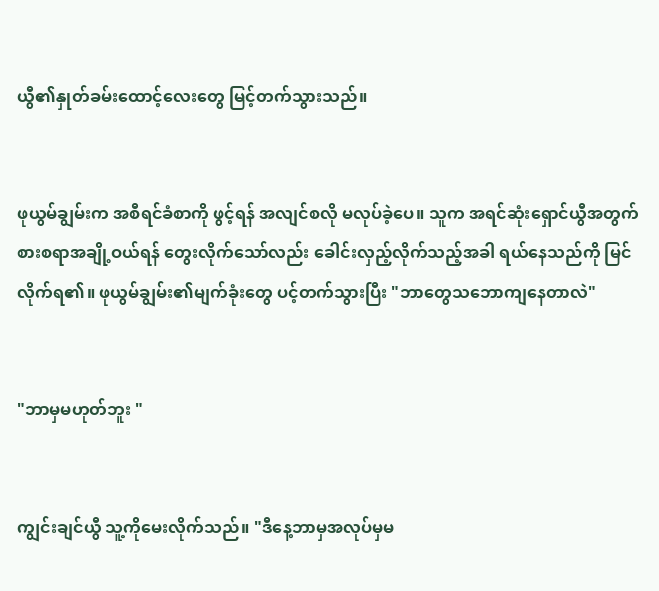ယွီ၏နှုတ်ခမ်းထောင့်လေးတွေ မြင့်တက်သွားသည်။


ဖုယွမ်ချွမ်းက အစီရင်ခံစာကို ဖွင့်ရန် အလျင်စလို မလုပ်ခဲ့ပေ။ သူက အရင်ဆုံးရှောင်ယွီအတွက် စားစရာအချို့ဝယ်ရန် တွေးလိုက်သော်လည်း ခေါင်းလှည့်လိုက်သည့်အခါ ရယ်နေသည်ကို မြင်လိုက်ရ၏။ ဖုယွမ်ချွမ်း၏မျက်ခုံးတွေ ပင့်တက်သွားပြီး "ဘာတွေသဘောကျနေတာလဲ"


"ဘာမှမဟုတ်ဘူး "


ကျွင်းချင်ယွီ သူ့ကိုမေးလိုက်သည်။ "ဒီနေ့ဘာမှအလုပ်မှမ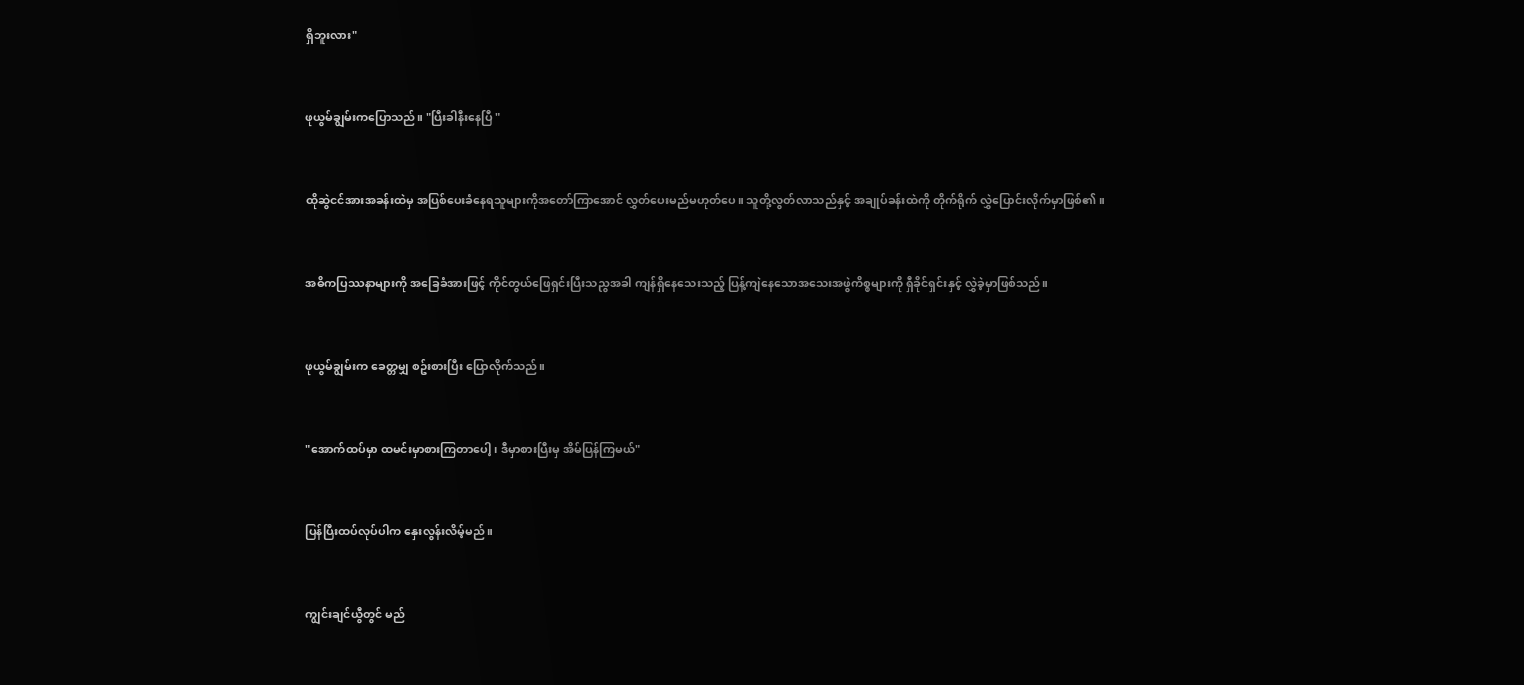ရှိဘူးလား"


ဖုယွမ်ချွမ်းကပြောသည်။ "ပြီးခါနီးနေပြီ "


ထိုဆွဲငင်အားအခန်းထဲမှ အပြစ်ပေးခံနေရသူများကိုအတော်ကြာအောင် လွှတ်ပေးမည်မဟုတ်ပေ။ သူတို့လွတ်လာသည်နှင့် အချုပ်ခန်းထဲကို တိုက်ရိုက် လွှဲပြောင်းလိုက်မှာဖြစ်၏။


အဓိကပြဿနာများကို အခြေခံအားဖြင့် ကိုင်တွယ်ဖြေရှင်းပြီးသညွအခါ ကျန်ရှိနေသေးသည့် ပြန့်ကျဲနေသောအသေးအဖွဲကိစ္စများကို ရှီခိုင်ရှင်းနှင့် လွှဲခဲ့မှာဖြစ်သည်။


ဖုယွမ်ချွမ်းက ခေတ္တမျှ စဥ်းစားပြီး ပြောလိုက်သည်။


"အောက်ထပ်မှာ ထမင်းမှာစားကြတာပေါ့၊ ဒီမှာစားပြီးမှ အိမ်ပြန်ကြမယ်"


ပြန်ပြီးထပ်လုပ်ပါက နှေးလွန်းလိမ့်မည်။


ကျွင်းချင်ယွီတွင် မည်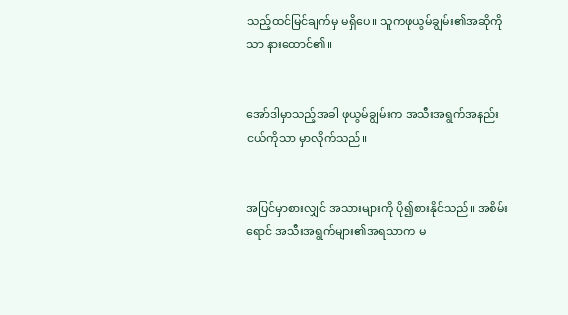သည့်ထင်မြင်ချက်မှ မရှိပေ။ သူကဖုယွမ်ချွမ်း၏အဆိုကိုသာ နားထောင်၏။


အော်ဒါမှာသည့်အခါ ဖုယွမ်ချွမ်းက အသီးအရွက်အနည်းငယ်ကိုသာ မှာလိုက်သည်။


အပြင်မှာစားလျှင် အသားများကို ပို၍စားနိုင်သည်။ အစိမ်းရောင် အသီးအရွက်များ၏အရသာက မ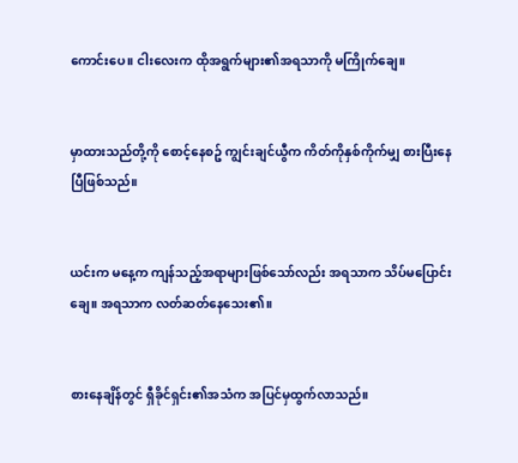ကောင်းပေ။ ငါးလေးက ထိုအရွက်များ၏အရသာကို မကြိုက်ချေ။


မှာထားသည်တို့ကို စောင့်နေစဥ် ကျွင်းချင်ယွီက ကိတ်ကိုနှစ်ကိုက်မျှ စားပြီးနေပြီဖြစ်သည်။


ယင်းက မနေ့က ကျန်သည့်အရာများဖြစ်သော်လည်း အရသာက သိပ်မပြောင်းချေ။ အရသာက လတ်ဆတ်နေသေး၏။


စားနေချိန်တွင် ရှီခိုင်ရှင်း၏အသံက အပြင်မှထွက်လာသည်။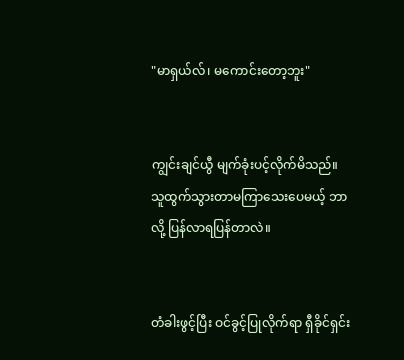"မာရှယ်လ်၊ မကောင်းတော့ဘူး"


ကျွင်းချင်ယွီ မျက်ခုံးပင့်လိုက်မိသည်။ သူထွက်သွားတာမကြာသေးပေမယ့် ဘာလို့ ပြန်လာရပြန်တာလဲ။


တံခါးဖွင့်ပြီး ဝင်ခွင့်ပြုလိုက်ရာ ရှီခိုင်ရှင်း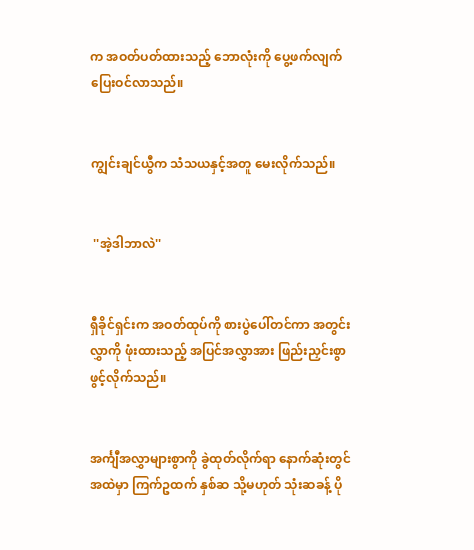က အဝတ်ပတ်ထားသည့် ဘောလုံးကို ပွေ့ဖက်လျက် ပြေးဝင်လာသည်။


ကျွင်းချင်ယွီက သံသယနှင့်အတူ မေးလိုက်သည်။


 ''အဲ့ဒါဘာလဲ''


ရှီခိုင်ရှင်းက အဝတ်ထုပ်ကို စားပွဲပေါ်တင်ကာ အတွင်းလွှာကို ဖုံးထားသည့် အပြင်အလွှာအား ဖြည်းညှင်းစွာဖွင့်လိုက်သည်။


အင်္ကျီအလွှာများစွာကို ခွဲထုတ်လိုက်ရာ နောက်ဆုံးတွင် အထဲမှာ ကြက်ဥထက် နှစ်ဆ သို့မဟုတ် သုံးဆခန့် ပို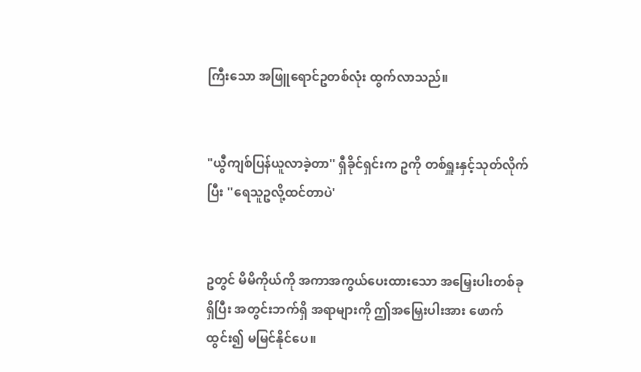ကြီးသော အဖြူရောင်ဥတစ်လုံး ထွက်လာသည်။


"ယွီကျစ်ပြန်ယူလာခဲ့တာ'' ရှီခိုင်ရှင်းက ဥကို တစ်ရှူးနှင့်သုတ်လိုက်ပြီး ''ရေသူဥလို့ထင်တာပဲ'


ဥတွင် မိမိကိုယ်ကို အကာအကွယ်ပေးထားသော အမြှေးပါးတစ်ခု ရှိပြီး အတွင်းဘက်ရှိ အရာများကို ဤအမြှေးပါးအား ဖောက်ထွင်း၍ မမြင်နိုင်ပေ။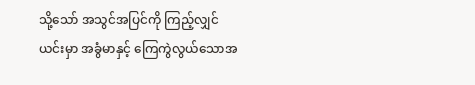သို့သော် အသွင်အပြင်ကို ကြည့်လျှင် ယင်းမှာ အခွံမာနှင့် ကြေကွဲလွယ်သောအ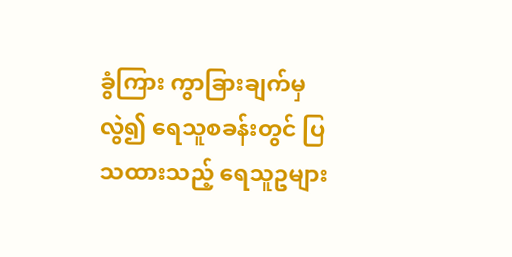ခွံကြား ကွာခြားချက်မှလွဲ၍ ရေသူစခန်းတွင် ပြသထားသည့် ရေသူဥများ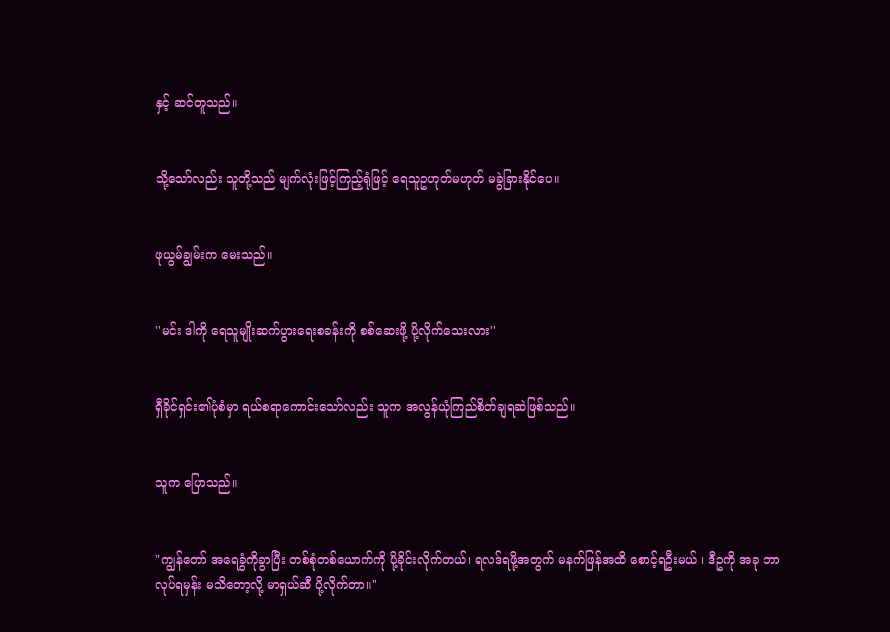နှင့် ဆင်တူသည်။


သို့သော်လည်း သူတို့သည် မျက်လုံးဖြင့်ကြည့်ရုံဖြင့် ရေသူဥဟုတ်မဟုတ် မခွဲခြားနိုင်ပေ။


ဖုယွမ်ချွမ်းက မေးသည်။


''မင်း ဒါကို ရေသူမျိုးဆက်ပွားရေးစခန်းကို စစ်ဆေးဖို့ ပို့လိုက်သေးလား''


ရှီခိုင်ရှင်း၏ပုံစံမှာ ရယ်စရာကောင်းသော်လည်း သူက အလွန်ယုံကြည်စိတ်ချရဆဲဖြစ်သည်။


သူက ပြောသည်။


"ကျွန်တော် အရေခွံကိုခွာပြီး တစ်စုံတစ်ယောက်ကို ပို့ခိုင်းလိုက်တယ်၊ ရလဒ်ရဖို့အတွက် မနက်ဖြန်အထိ စောင့်ရဦးမယ် ၊ ဒီဥကို အခု ဘာလုပ်ရမှန်း မသိတော့လို့ မာရှယ်ဆီ ပို့လိုက်တာ။"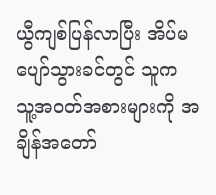ယွီကျစ်ပြန်လာပြီး အိပ်မပျော်သွားခင်တွင် သူက သူ့အဝတ်အစားများကို အချိန်အတော်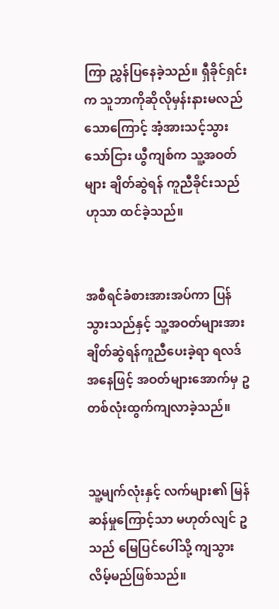ကြာ ညွှန်ပြနေခဲ့သည်။ ရှီခိုင်ရှင်းက သူဘာကိုဆိုလိုမှန်းနားမလည်သောကြောင့် အံ့အားသင့်သွားသော်ငြား ယွီကျစ်က သူ့အဝတ်များ ချိတ်ဆွဲရန် ကူညီခိုင်းသည်ဟုသာ ထင်ခဲ့သည်။


အစီရင်ခံစားအားအပ်ကာ ပြန်သွားသည်နှင့် သူ့အဝတ်များအား ချိတ်ဆွဲရန်ကူညီပေးခဲ့ရာ ရလဒ်အနေဖြင့် အဝတ်များအောက်မှ ဥတစ်လုံးထွက်ကျလာခဲ့သည်။


သူ့မျက်လုံးနှင့် လက်များ၏ မြန်ဆန်မှုကြောင့်သာ မဟုတ်လျင် ဥသည် မြေပြင်ပေါ်သို့ ကျသွားလိမ့်မည်ဖြစ်သည်။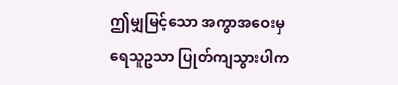ဤမျှမြင့်သော အကွာအဝေးမှ ရေသူဥသာ ပြုတ်ကျသွားပါက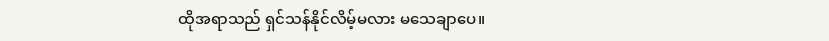ထိုအရာသည် ရှင်သန်နိုင်လိမ့်မလား မသေချာပေ။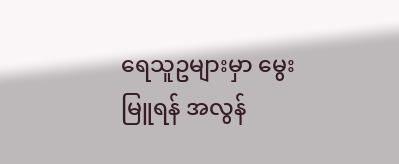ရေသူဥများမှာ မွေးမြူရန် အလွန်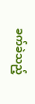ခက်ခဲသည့်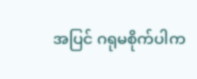အပြင် ဂရုမစိုက်ပါက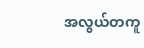အလွယ်တကူ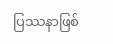ပြဿနာဖြစ်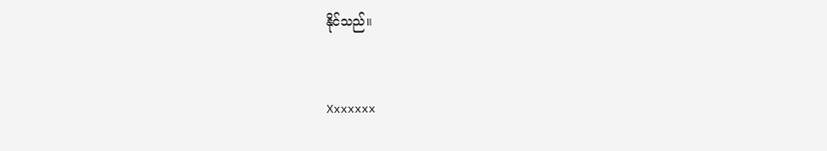နိုင်သည်။


Xxxxxxx